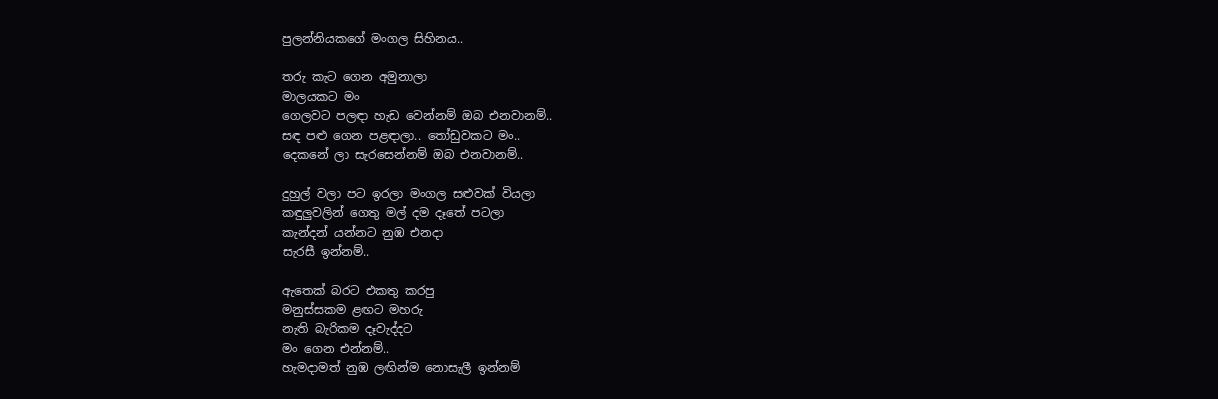පුලන්නියකගේ මංගල සිහිනය..

තරු කැට ගෙන අමුනාලා
මාලයකට මං
ගෙලවට පලඳා හැඩ වෙන්නම් ඔබ එනවානම්..
සඳ පළු ගෙන පළඳාලා.. තෝඩුවකට මං..
දෙකනේ ලා සැරසෙන්නම් ඔබ එනවානම්..

දුහුල් වලා පට ඉරලා මංගල සළුවක් වියලා
කඳුලුවලින් ගෙතු මල් දම දෑතේ පටලා
කැන්දන් යන්නට නුඹ එනදා
සැරසී ඉන්නම්..

ඇතෙක් බරට එකතු කරපු
මනුස්සකම ළඟට මහරු
නැති බැරිකම දෑවැද්දට
මං ගෙන එන්නම්..
හැමදාමත් නුඹ ලඟින්ම නොසැලී ඉන්නම්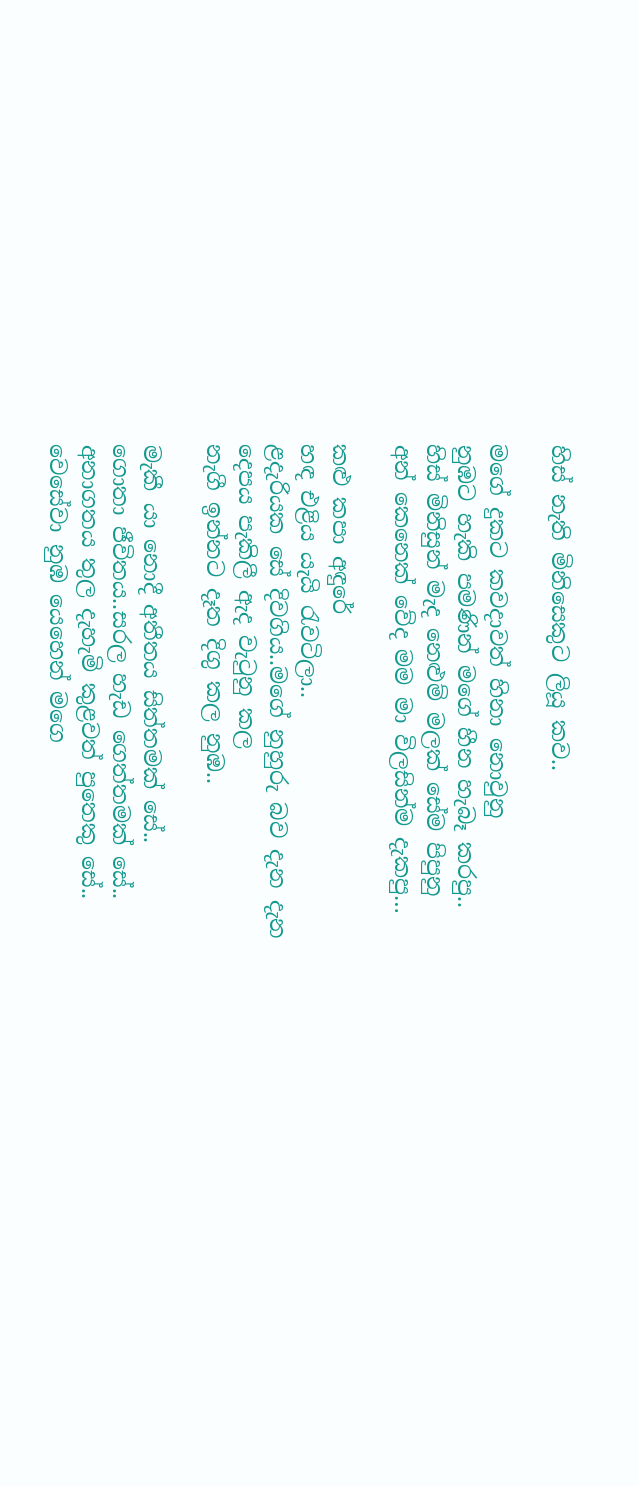හිස් නැති මිනිසෙකුට ලියූ කව..

මගේ දුකට කවදාවත් හිනා නොවුනු
නුඹට හැකි පමණින් මගේ හීන හැබෑ කරපු..
හිස් මිනිසුන් මැද නෙළුම් මලක් සේම පිපුනු
අන් කෙනෙක් වේද මම මා විලසින්ම දැකපු…

කළු කපා අඳුරේ
හඳ එළිය යැයි රැවටිලා..
ළදැරියක සේ දිවගිය..මගේ නුහුරු බව දැන දැන
දෙපය පැකිලී ඇද වැටුනු කල
නැගී ඉන්නට දෑත දිගු කල නුඹ..

මැකී යා නොදී අතීතය සිත්තමක් සේ..
ගොතා ජීවිතය..සරල හැඩ ගෙත්තමක් සේ..
අනාගතය තුල දැහැමි කුළවත් පුතෙකු සේ..
වෙසේවා නුඹ යෙහෙන් මගෙ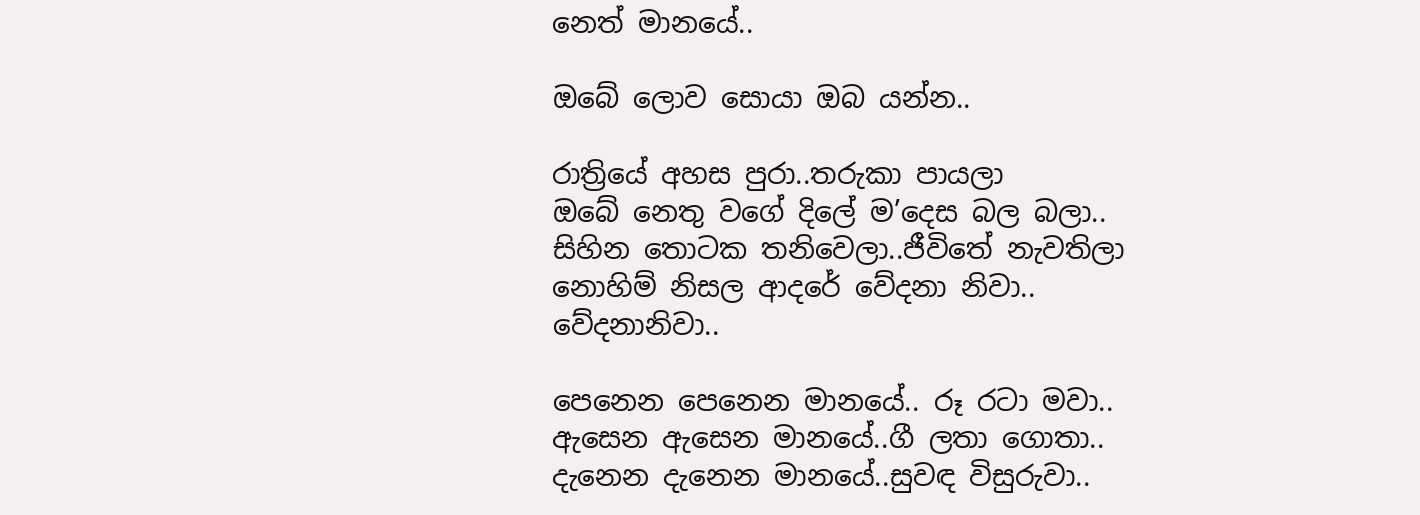නෙත් මානයේ..

ඔබේ ලොව සොයා ඔබ යන්න..

රාත්‍රියේ අහස පුරා..තරුකා පායලා
ඔබේ නෙතු වගේ දිලේ ම’දෙස බල බලා..
සිහින තොටක තනිවෙලා..ජීවිතේ නැවතිලා
නොහිම් නිසල ආදරේ වේදනා නිවා..
වේදනානිවා..

පෙනෙන පෙනෙන මානයේ.. රූ රටා මවා..
ඇසෙන ඇසෙන මානයේ..ගී ලතා ගොතා..
දැනෙන දැනෙන මානයේ..සුවඳ විසුරුවා..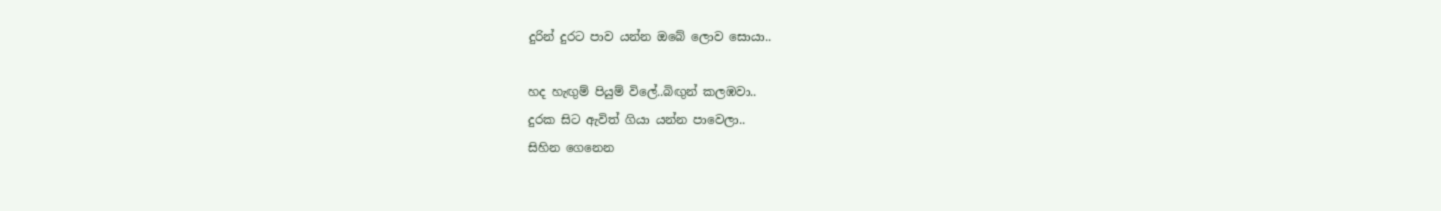දුරින් දුරට පාව යන්න ඔබේ ලොව සොයා..

හද හැඟුම් පියුම් විලේ..බිඟුන් කලඹවා..
දුරක සිට ඇවිත් ගියා යන්න පාවෙලා..
සිහින ගෙනෙන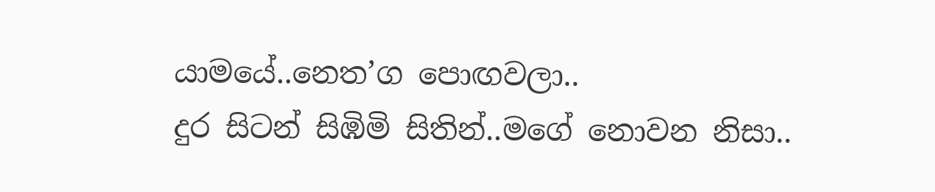යාමයේ..නෙත’ග පොඟවලා..
දුර සිටන් සිඹිමි සිතින්..මගේ නොවන නිසා..